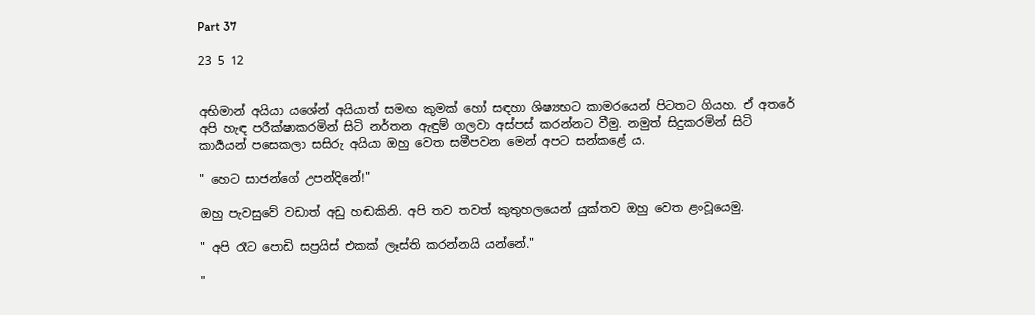Part 37

23 5 12


අභිමාන් අයියා යශේන් අයියාත් සමඟ කුමක් හෝ සඳහා ශිෂ්‍යභට කාමරයෙන් පිටතට ගියහ. ඒ අතරේ අපි හැඳ පරීක්ෂාකරමින් සිටි නර්තන ඇඳුම් ගලවා අස්පස් කරන්නට වීමු. නමුත් සිදුකරමින් සිටි කාර්‍යයන් පසෙකලා සසිරු අයියා ඔහු වෙත සමීපවන මෙන් අපට සන්කළේ ය.

" හෙට සාජන්ගේ උපන්දිනේ!"

ඔහු පැවසුවේ වඩාත් අඩු හඬකිනි. අපි තව තවත් කුතුහලයෙන් යුක්තව ඔහු වෙත ළංවූයෙමු.

" අපි රෑට පොඩි සප්‍රයිස් එකක් ලෑස්ති කරන්නයි යන්නේ."

"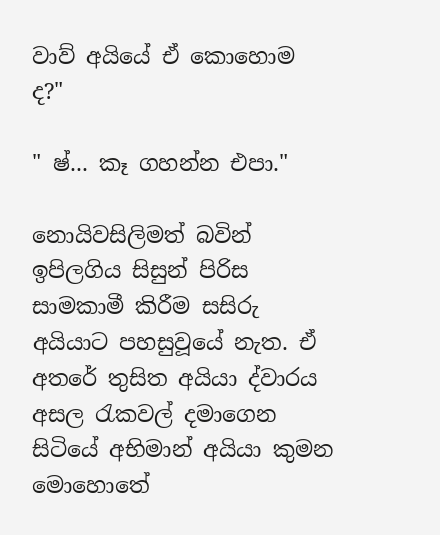වාව් අයියේ ඒ කොහොම ද?"

" ෂ්... කෑ ගහන්න එපා."

නොයිවසිලිමත් බවින් ඉපිලගිය සිසුන් පිරිස සාමකාමී කිරීම සසිරු අයියාට පහසුවූයේ නැත. ඒ අතරේ තුසිත අයියා ද්වාරය අසල රැකවල් දමාගෙන සිටියේ අභිමාන් අයියා කුමන මොහොතේ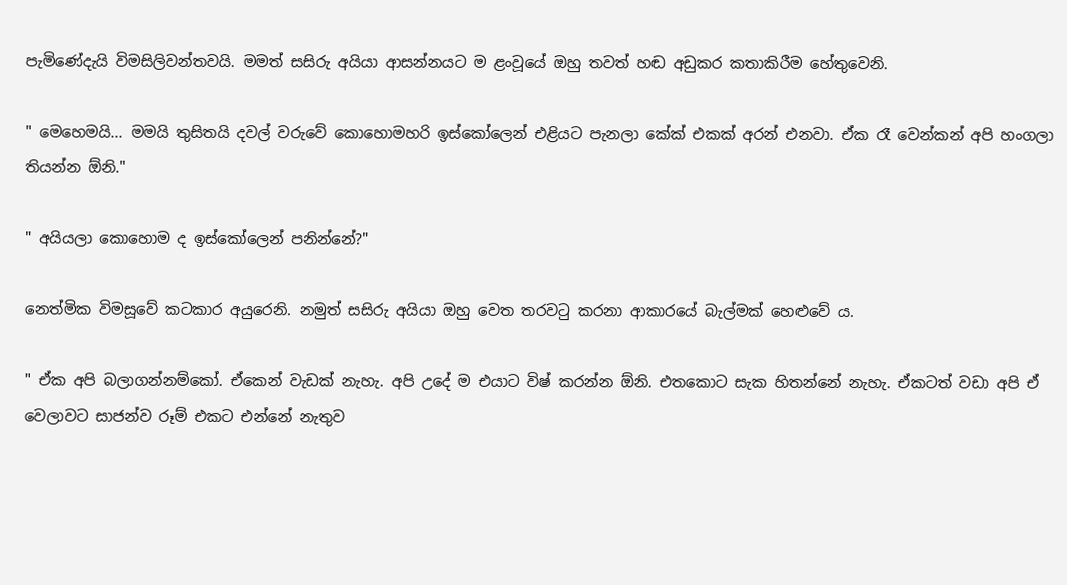පැමිණේදැයි විමසිලිවන්තවයි. මමත් සසිරු අයියා ආසන්නයට ම ළංවූයේ ඔහු තවත් හඬ අඩුකර කතාකිරීම හේතුවෙනි.

" මෙහෙමයි... මමයි තුසිතයි දවල් වරුවේ කොහොමහරි ඉස්කෝලෙන් එළියට පැනලා කේක් එකක් අරන් එනවා. ඒක රෑ වෙන්කන් අපි හංගලා තියන්න ඕනි."

" අයියලා කොහොම ද ඉස්කෝලෙන් පනින්නේ?"

නෙත්මික විමසූවේ කටකාර අයුරෙනි. නමුත් සසිරු අයියා ඔහු වෙත තරවටු කරනා ආකාරයේ බැල්මක් හෙළුවේ ය.

" ඒක අපි බලාගන්නම්කෝ. ඒකෙන් වැඩක් නැහැ. අපි උදේ ම එයාට විෂ් කරන්න ඕනි. එතකොට සැක හිතන්නේ නැහැ. ඒකටත් වඩා අපි ඒ වෙලාවට සාජන්ව රූම් එකට එන්නේ නැතුව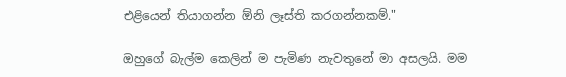එළියෙන් තියාගන්න ඕනි ලෑස්ති කරගන්නකම්."

ඔහුගේ බැල්ම කෙලින් ම පැමිණ නැවතුනේ මා අසලයි. මම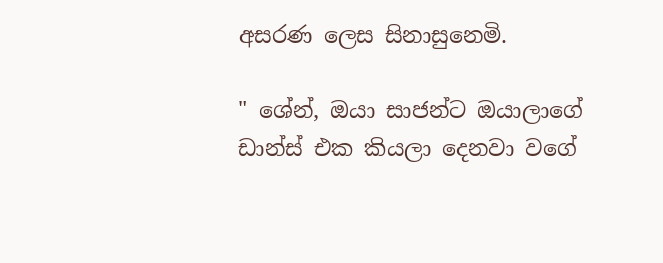අසරණ ලෙස සිනාසුනෙමි.

" ශේන්, ඔයා සාජන්ට ඔයාලාගේ ඩාන්ස් එක කියලා දෙනවා වගේ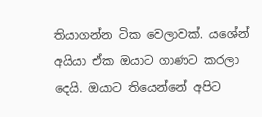තියාගන්න ටික වෙලාවක්. යශේන් අයියා ඒක ඔයාට ගාණට කරලා දෙයි. ඔයාට තියෙන්නේ අපිට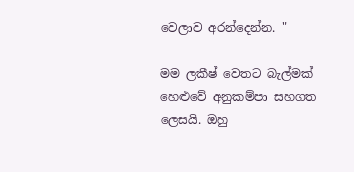වෙලාව අරන්දෙන්න. "

මම ලකීෂ් වෙතට බැල්මක් හෙළුවේ අනුකම්පා සහගත ලෙසයි. ඔහු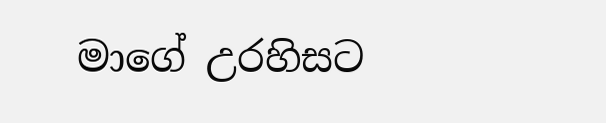මාගේ උරහිසට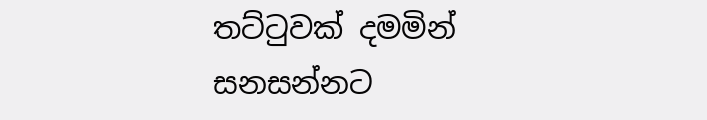තට්ටුවක් දමමින් සනසන්නට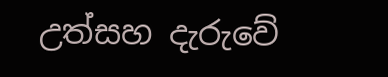උත්සහ දැරුවේ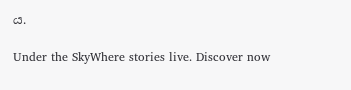ය.

Under the SkyWhere stories live. Discover now